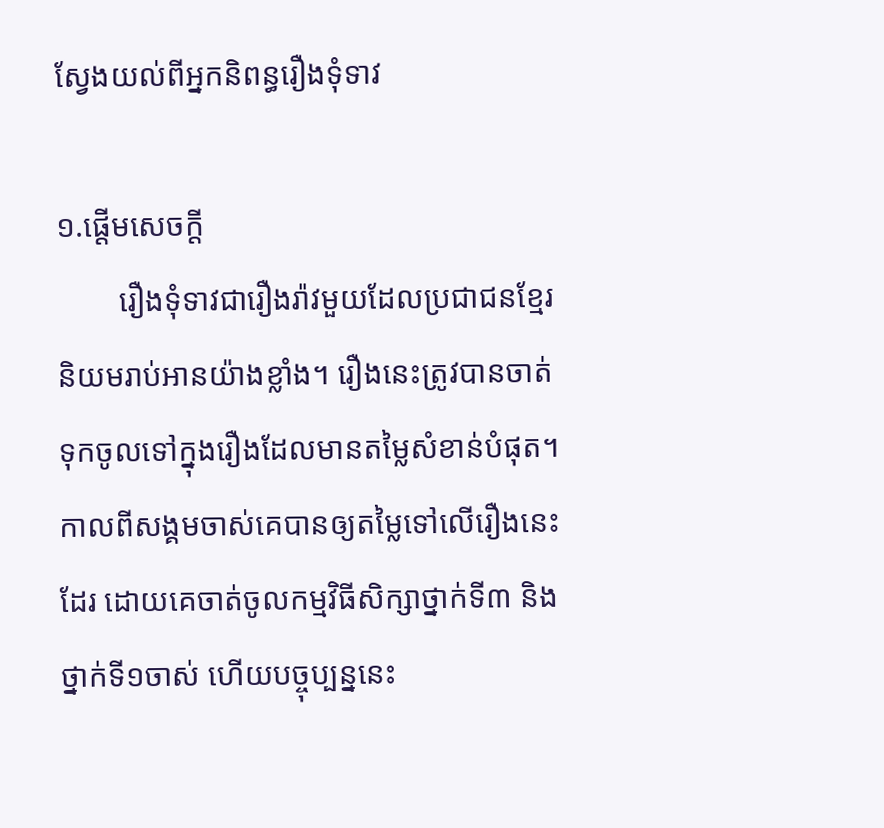ស្វែងយល់ពីអ្នកនិពន្ធរឿងទុំទាវ

១.ផ្ដើមសេចក្ដី
        រឿងទុំទាវជារឿងរ៉ាវមួយដែលប្រជាជនខ្មែរនិយមរាប់អានយ៉ាងខ្លាំង។ រឿងនេះត្រូវបានចាត់ទុកចូលទៅក្នុងរឿងដែលមានតម្លៃសំខាន់បំផុត។ កាលពីសង្គមចាស់គេបានឲ្យតម្លៃទៅលើរឿងនេះដែរ ដោយគេចាត់ចូលកម្មវិធីសិក្សាថ្នាក់ទី៣ និងថ្នាក់ទី១ចាស់ ហើយបច្ចុប្បន្ននេះ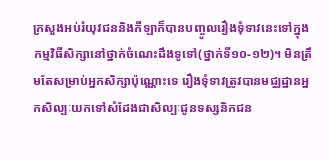ក្រសួងអប់រំយុវជននិងកីឡាក៏បានបញ្ចូលរឿងទុំទាវនេះទៅក្នុងកម្មវិធីសិក្សានៅថ្នាក់ចំណេះដឹងទូទៅ(ថ្នាក់ទី១០-១២)។ មិនត្រឹមតែសម្រាប់អ្នកសិក្សាប៉ុណ្ណោះទេ រឿងទុំទាវត្រូវបានមជ្ឈដ្ឋានអ្នកសិល្បៈយកទៅសំដែងជាសិល្បៈជូនទស្សនិកជន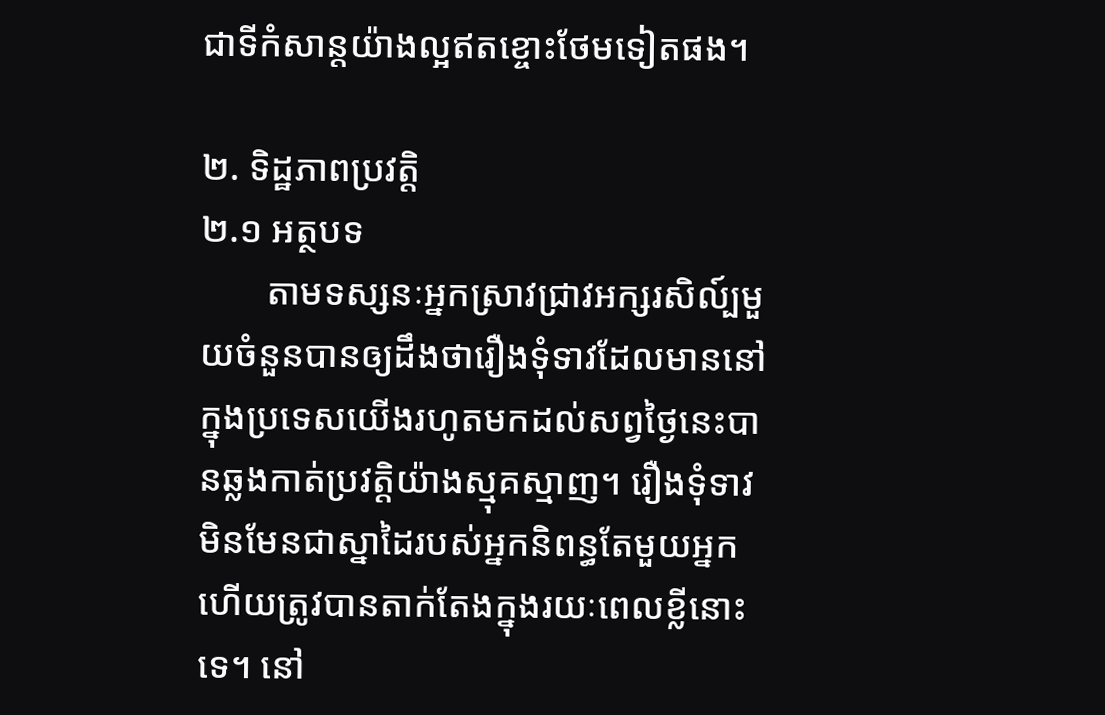ជាទីកំសាន្តយ៉ាងល្អឥតខ្ចោះថែមទៀតផង។

២. ទិដ្ឋភាពប្រវត្តិ
២.១ អត្ថបទ
       តាមទស្សនៈអ្នកស្រាវជ្រាវអក្សរសិល៍្បមួយចំនួនបានឲ្យដឹងថារឿងទុំទាវដែលមាននៅក្នុងប្រទេសយើងរហូតមកដល់សព្វថ្ងៃនេះបានឆ្លងកាត់ប្រវត្តិយ៉ាងស្មុគស្មាញ។ រឿងទុំទាវមិនមែនជាស្នាដៃរបស់អ្នកនិពន្ធតែមួយអ្នកហើយត្រូវបានតាក់តែងក្នុងរយៈពេលខ្លីនោះទេ។ នៅ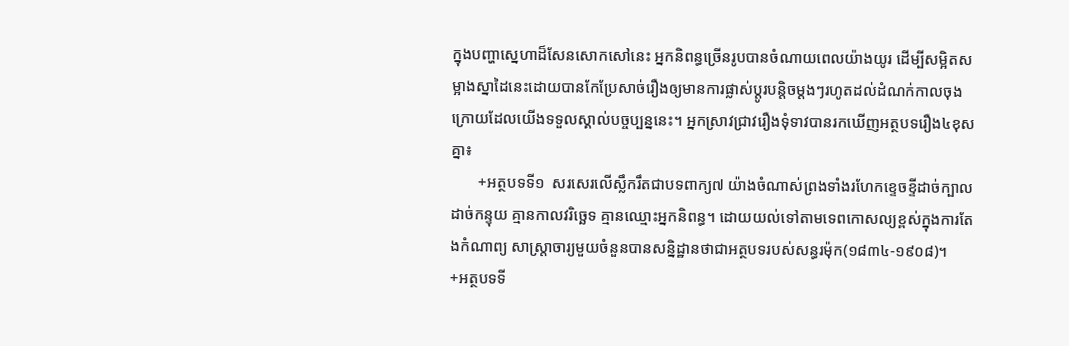ក្នុងបញ្ហាស្នេហាដ៏សែនសោកសៅនេះ អ្នកនិពន្ធច្រើនរូបបានចំណាយពេលយ៉ាងយូរ ដើម្បីសម្អិតសម្អាងស្នាដៃនេះដោយបានកែប្រែសាច់រឿងឲ្យមានការផ្លាស់ប្ដូរបន្តិចម្ដងៗរហូតដល់ដំណក់កាលចុងក្រោយដែលយើងទទួលស្គាល់បច្ចប្បន្ននេះ។ អ្នកស្រាវជ្រាវរឿងទុំទាវបានរកឃើញអត្ថបទរឿង៤ខុសគ្នា៖
       +អត្ថបទទី១  សរសេរលើស្លឹករឹតជាបទពាក្យ៧ យ៉ាងចំណាស់ព្រងទាំងរហែកខ្ទេចខ្ទីដាច់ក្បាល ដាច់កន្ទុយ គ្មានកាលវរិច្ឆេទ គ្មានឈ្មោះអ្នកនិពន្ធ។ ដោយយល់ទៅតាមទេពកោសល្យខ្ពស់ក្នុងការតែងកំណាព្យ សាស្ត្រាចារ្យមួយចំនួនបានសន្និដ្ឋានថាជាអត្ថបទរបស់សន្ធរម៉ុក(១៨៣៤-១៩០៨)។                +អត្ថបទទី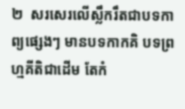២  សរសេរលើស្លឹករឹតជាបទកាព្យផ្សេងៗ មានបទកាកគិ បទព្រហ្មគីតិជាដើម តែកំ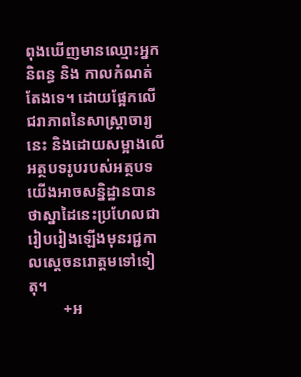ពុងឃើញមានឈ្មោះអ្នកនិពន្ធ និង កាលកំណត់តែងទេ។ ដោយផ្អែកលើជរាភាពនៃសាស្ដ្រាចារ្យនេះ និងដោយសម្អាងលើអត្ថបទរូបរបស់អត្ថបទយើងអាចសន្និដ្ឋានបានថាស្នាដៃនេះប្រហែលជារៀបរៀងឡើងមុនរជ្ជកាលស្ដេចនរោត្តមទៅទៀតុ។
         +អ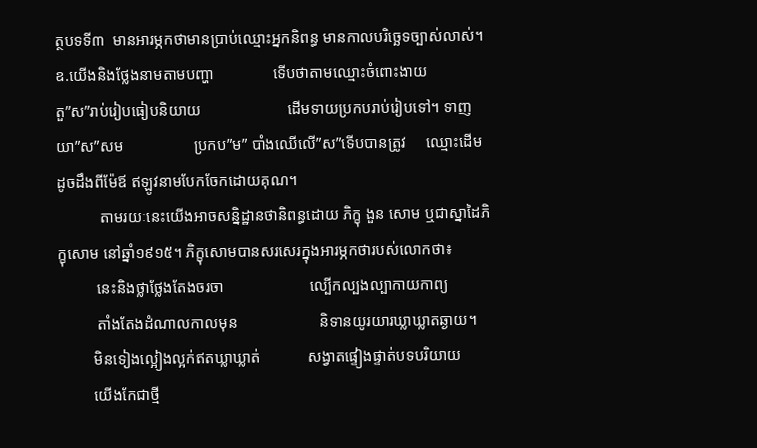ត្ថបទទី៣  មានអារម្ភកថាមានប្រាប់ឈ្មោះអ្នកនិពន្ធ មានកាលបរិច្ឆេទច្បាស់លាស់។                          ឧ.យើងនិងថ្លែងនាមតាមបញ្ហា               ទើបថាតាមឈ្មោះចំពោះងាយ                                               តួ”ស”រាប់រៀបធៀបនិយាយ                      ដើមទាយប្រកបរាប់រៀបទៅ។ ទាញយា”ស”សម                  ប្រកប”ម” បាំងឈើលើ”ស”ទើបបានត្រូវ     ឈ្មោះដើមដូចដឹងពីម៉ែឪ ឥឡូវនាមបែកចែកដោយគុណ។
           តាមរយៈនេះយើងអាចសន្និដ្ឋានថានិពន្ធដោយ ភិក្ខុ ងួន សោម ឬជាស្នាដៃភិក្ខុសោម នៅឆ្នាំ១៩១៥។ ភិក្ខុសោមបានសរសេរក្នុងអារម្ភកថារបស់លោកថា៖
          នេះនិងថ្លាថ្លែងតែងចរចា                      ល្បើកល្បងល្បាកាយកាព្យ
          តាំងតែងដំណាលកាលមុន                     និទានយូរយារឃ្លាឃ្លាតឆ្ងាយ។
         មិនទៀងល្អៀងល្អក់ឥតឃ្លាឃ្លាត់            សង្វាតផ្ទៀងផ្ទាត់បទបរិយាយ
         យើងកែជាថ្មី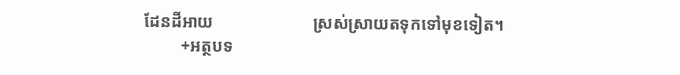ដែនដីអាយ                        ស្រស់ស្រាយតទុកទៅមុខទៀត។
         +អត្ថបទ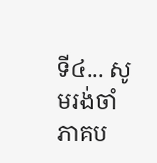ទី៤... សូមរង់ចាំភាគប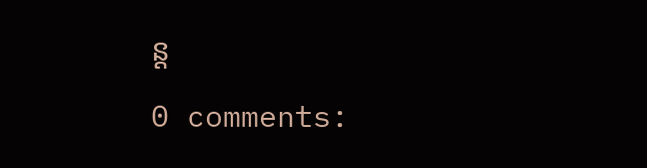ន្ដ

0 comments: